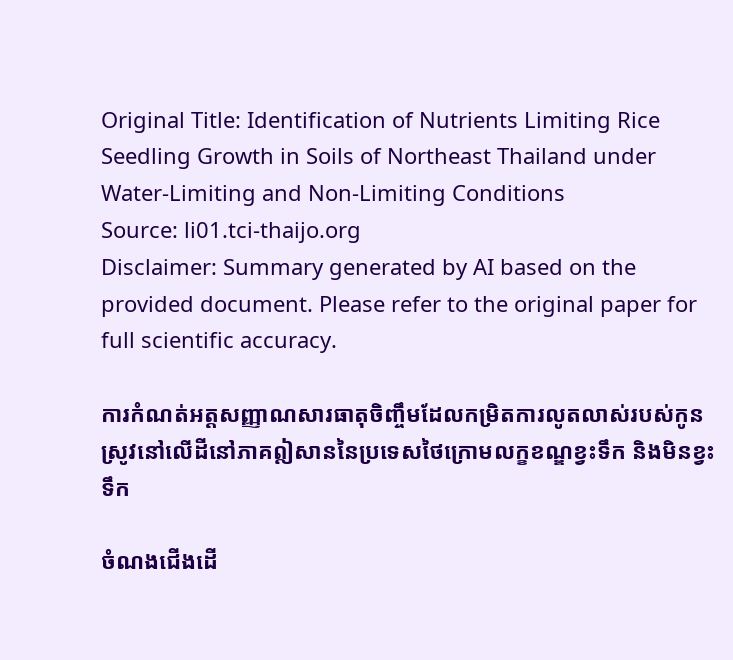Original Title: Identification of Nutrients Limiting Rice Seedling Growth in Soils of Northeast Thailand under Water-Limiting and Non-Limiting Conditions
Source: li01.tci-thaijo.org
Disclaimer: Summary generated by AI based on the provided document. Please refer to the original paper for full scientific accuracy.

ការកំណត់អត្តសញ្ញាណសារធាតុចិញ្ចឹមដែលកម្រិតការលូតលាស់របស់កូនស្រូវនៅលើដីនៅភាគឦសាននៃប្រទេសថៃក្រោមលក្ខខណ្ឌខ្វះទឹក និងមិនខ្វះទឹក

ចំណងជើងដើ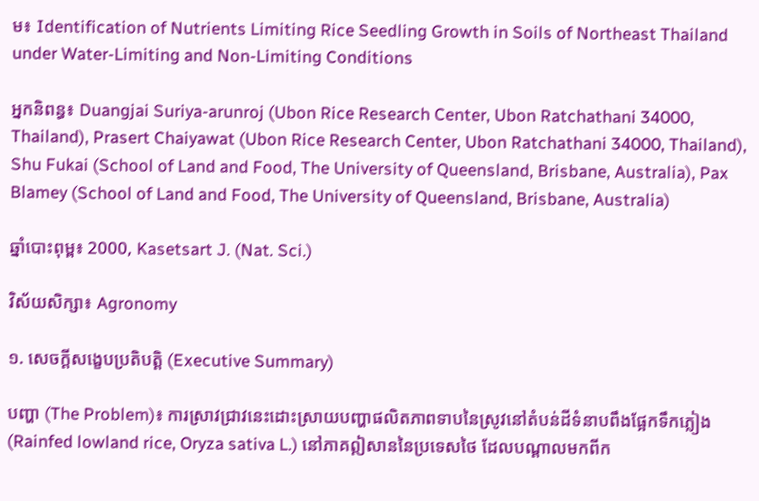ម៖ Identification of Nutrients Limiting Rice Seedling Growth in Soils of Northeast Thailand under Water-Limiting and Non-Limiting Conditions

អ្នកនិពន្ធ៖ Duangjai Suriya-arunroj (Ubon Rice Research Center, Ubon Ratchathani 34000, Thailand), Prasert Chaiyawat (Ubon Rice Research Center, Ubon Ratchathani 34000, Thailand), Shu Fukai (School of Land and Food, The University of Queensland, Brisbane, Australia), Pax Blamey (School of Land and Food, The University of Queensland, Brisbane, Australia)

ឆ្នាំបោះពុម្ព៖ 2000, Kasetsart J. (Nat. Sci.)

វិស័យសិក្សា៖ Agronomy

១. សេចក្តីសង្ខេបប្រតិបត្តិ (Executive Summary)

បញ្ហា (The Problem)៖ ការស្រាវជ្រាវនេះដោះស្រាយបញ្ហាផលិតភាពទាបនៃស្រូវនៅតំបន់ដីទំនាបពឹងផ្អែកទឹកភ្លៀង (Rainfed lowland rice, Oryza sativa L.) នៅភាគឦសាននៃប្រទេសថៃ ដែលបណ្ដាលមកពីក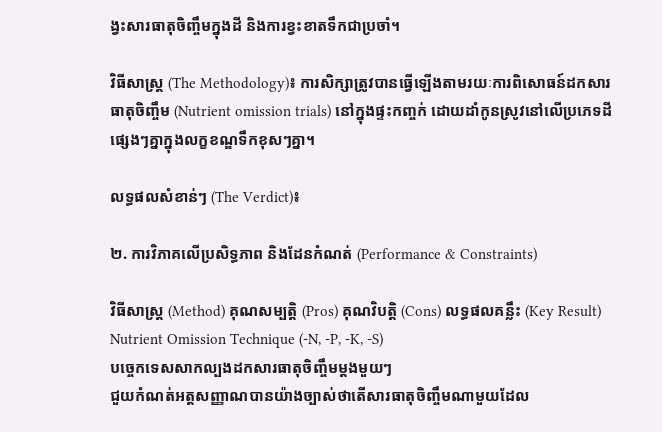ង្វះសារធាតុចិញ្ចឹមក្នុងដី និងការខ្វះខាតទឹកជាប្រចាំ។

វិធីសាស្ត្រ (The Methodology)៖ ការសិក្សាត្រូវបានធ្វើឡើងតាមរយៈការពិសោធន៍ដកសារធាតុចិញ្ចឹម (Nutrient omission trials) នៅក្នុងផ្ទះកញ្ចក់ ដោយដាំកូនស្រូវនៅលើប្រភេទដីផ្សេងៗគ្នាក្នុងលក្ខខណ្ឌទឹកខុសៗគ្នា។

លទ្ធផលសំខាន់ៗ (The Verdict)៖

២. ការវិភាគលើប្រសិទ្ធភាព និងដែនកំណត់ (Performance & Constraints)

វិធីសាស្ត្រ (Method) គុណសម្បត្តិ (Pros) គុណវិបត្តិ (Cons) លទ្ធផលគន្លឹះ (Key Result)
Nutrient Omission Technique (-N, -P, -K, -S)
បច្ចេកទេសសាកល្បងដកសារធាតុចិញ្ចឹមម្តងមួយៗ
ជួយកំណត់អត្តសញ្ញាណបានយ៉ាងច្បាស់ថាតើសារធាតុចិញ្ចឹមណាមួយដែល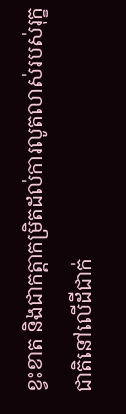ខ្វះខាត និងជាកត្តាកម្រិតដល់ការលូតលាស់របស់រុក្ខជាតិនៅលើដីជាក់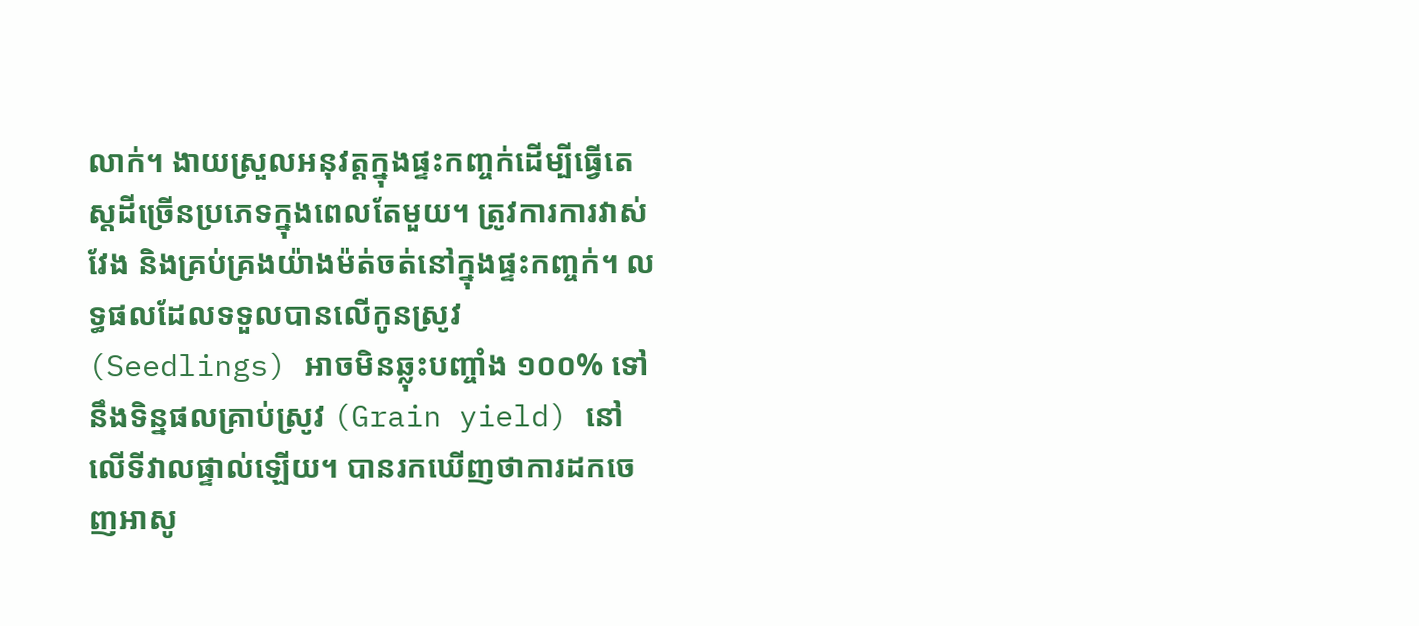លាក់។ ងាយស្រួលអនុវត្តក្នុងផ្ទះកញ្ចក់ដើម្បីធ្វើតេស្តដីច្រើនប្រភេទក្នុងពេលតែមួយ។ ត្រូវការការវាស់វែង និងគ្រប់គ្រងយ៉ាងម៉ត់ចត់នៅក្នុងផ្ទះកញ្ចក់។ លទ្ធផលដែលទទួលបានលើកូនស្រូវ (Seedlings) អាចមិនឆ្លុះបញ្ចាំង ១០០% ទៅនឹងទិន្នផលគ្រាប់ស្រូវ (Grain yield) នៅលើទីវាលផ្ទាល់ឡើយ។ បានរកឃើញថាការដកចេញអាសូ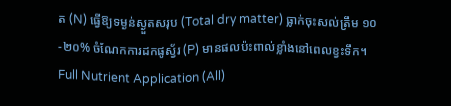ត (N) ធ្វើឱ្យទម្ងន់ស្ងួតសរុប (Total dry matter) ធ្លាក់ចុះសល់ត្រឹម ១០-២០% ចំណែកការដកផូស្វ័រ (P) មានផលប៉ះពាល់ខ្លាំងនៅពេលខ្វះទឹក។
Full Nutrient Application (All)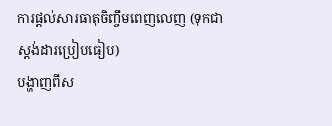ការផ្តល់សារធាតុចិញ្ចឹមពេញលេញ (ទុកជាស្តង់ដារប្រៀបធៀប)
បង្ហាញពីស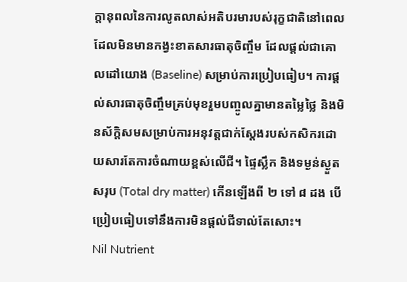ក្តានុពលនៃការលូតលាស់អតិបរមារបស់រុក្ខជាតិនៅពេលដែលមិនមានកង្វះខាតសារធាតុចិញ្ចឹម ដែលផ្តល់ជាគោលដៅយោង (Baseline) សម្រាប់ការប្រៀបធៀប។ ការផ្តល់សារធាតុចិញ្ចឹមគ្រប់មុខរួមបញ្ចូលគ្នាមានតម្លៃថ្លៃ និងមិនស័ក្តិសមសម្រាប់ការអនុវត្តជាក់ស្តែងរបស់កសិករដោយសារតែការចំណាយខ្ពស់លើជី។ ផ្ទៃស្លឹក និងទម្ងន់ស្ងួតសរុប (Total dry matter) កើនឡើងពី ២ ទៅ ៨ ដង បើប្រៀបធៀបទៅនឹងការមិនផ្តល់ជីទាល់តែសោះ។
Nil Nutrient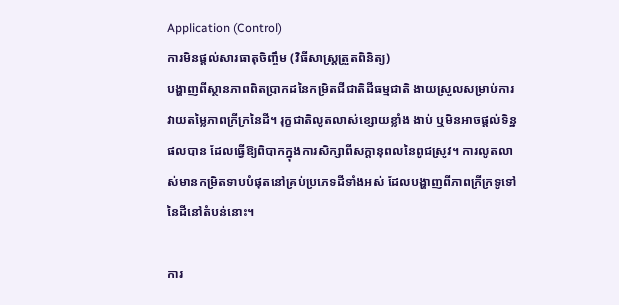Application (Control)
ការមិនផ្តល់សារធាតុចិញ្ចឹម (វិធីសាស្ត្រត្រួតពិនិត្យ)
បង្ហាញពីស្ថានភាពពិតប្រាកដនៃកម្រិតជីជាតិដីធម្មជាតិ ងាយស្រួលសម្រាប់ការវាយតម្លៃភាពក្រីក្រនៃដី។ រុក្ខជាតិលូតលាស់ខ្សោយខ្លាំង ងាប់ ឬមិនអាចផ្តល់ទិន្នផលបាន ដែលធ្វើឱ្យពិបាកក្នុងការសិក្សាពីសក្តានុពលនៃពូជស្រូវ។ ការលូតលាស់មានកម្រិតទាបបំផុតនៅគ្រប់ប្រភេទដីទាំងអស់ ដែលបង្ហាញពីភាពក្រីក្រទូទៅនៃដីនៅតំបន់នោះ។

ការ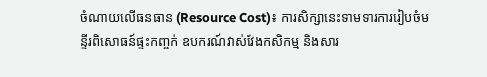ចំណាយលើធនធាន (Resource Cost)៖ ការសិក្សានេះទាមទារការរៀបចំមន្ទីរពិសោធន៍ផ្ទះកញ្ចក់ ឧបករណ៍វាស់វែងកសិកម្ម និងសារ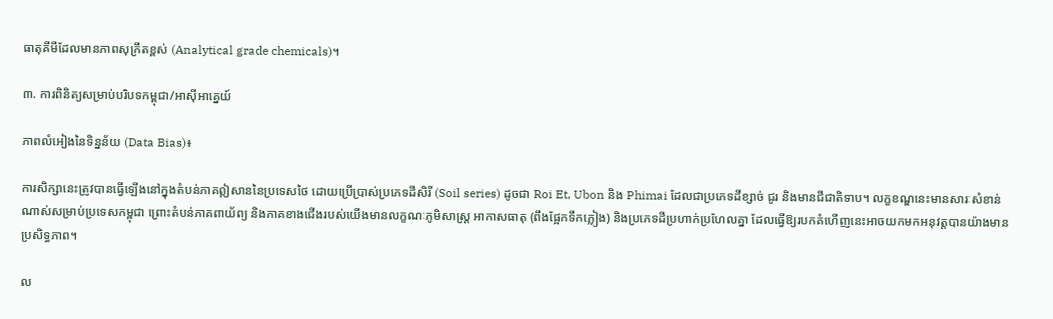ធាតុគីមីដែលមានភាពសុក្រឹតខ្ពស់ (Analytical grade chemicals)។

៣. ការពិនិត្យសម្រាប់បរិបទកម្ពុជា/អាស៊ីអាគ្នេយ៍

ភាពលំអៀងនៃទិន្នន័យ (Data Bias)៖

ការសិក្សានេះត្រូវបានធ្វើឡើងនៅក្នុងតំបន់ភាគឦសាននៃប្រទេសថៃ ដោយប្រើប្រាស់ប្រភេទដីសិរី (Soil series) ដូចជា Roi Et, Ubon និង Phimai ដែលជាប្រភេទដីខ្សាច់ ជូរ និងមានជីជាតិទាប។ លក្ខខណ្ឌនេះមានសារៈសំខាន់ណាស់សម្រាប់ប្រទេសកម្ពុជា ព្រោះតំបន់ភាគពាយ័ព្យ និងភាគខាងជើងរបស់យើងមានលក្ខណៈភូមិសាស្ត្រ អាកាសធាតុ (ពឹងផ្អែកទឹកភ្លៀង) និងប្រភេទដីប្រហាក់ប្រហែលគ្នា ដែលធ្វើឱ្យរបកគំហើញនេះអាចយកមកអនុវត្តបានយ៉ាងមានប្រសិទ្ធភាព។

ល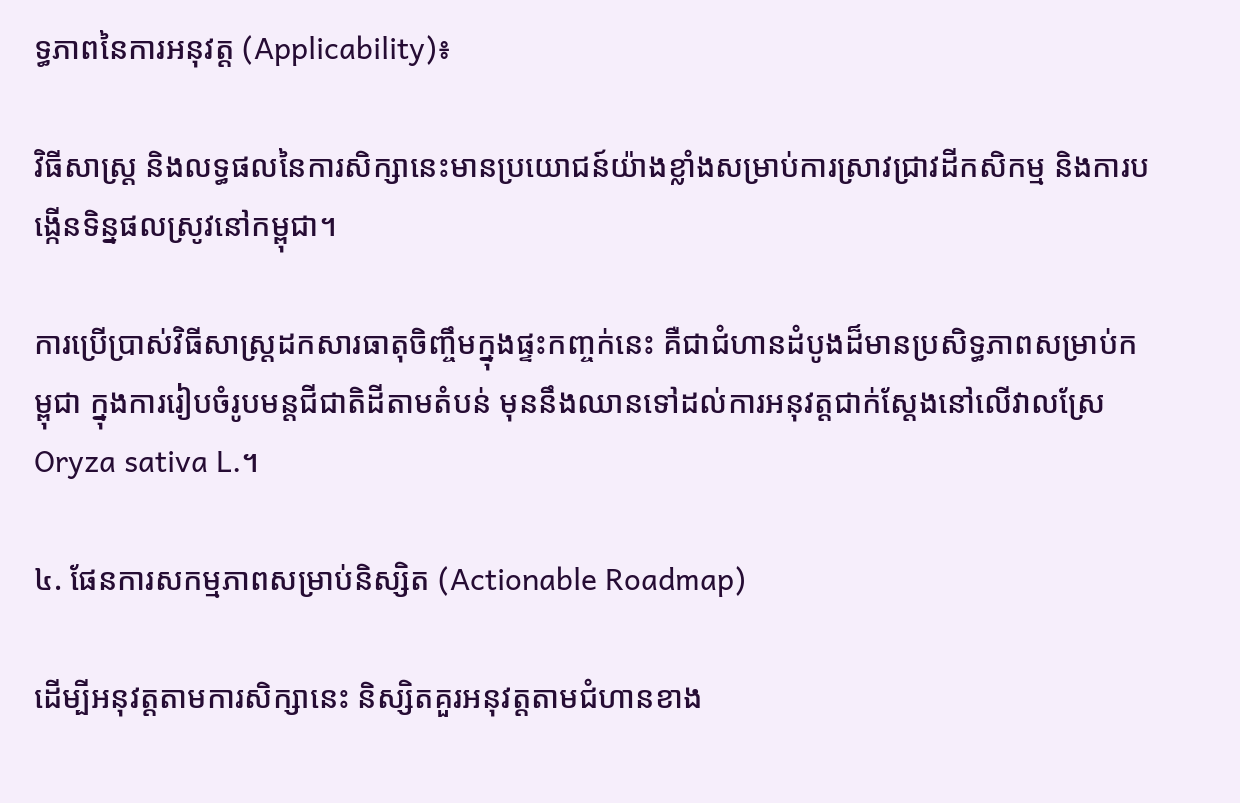ទ្ធភាពនៃការអនុវត្ត (Applicability)៖

វិធីសាស្ត្រ និងលទ្ធផលនៃការសិក្សានេះមានប្រយោជន៍យ៉ាងខ្លាំងសម្រាប់ការស្រាវជ្រាវដីកសិកម្ម និងការបង្កើនទិន្នផលស្រូវនៅកម្ពុជា។

ការប្រើប្រាស់វិធីសាស្ត្រដកសារធាតុចិញ្ចឹមក្នុងផ្ទះកញ្ចក់នេះ គឺជាជំហានដំបូងដ៏មានប្រសិទ្ធភាពសម្រាប់កម្ពុជា ក្នុងការរៀបចំរូបមន្តជីជាតិដីតាមតំបន់ មុននឹងឈានទៅដល់ការអនុវត្តជាក់ស្តែងនៅលើវាលស្រែ Oryza sativa L.។

៤. ផែនការសកម្មភាពសម្រាប់និស្សិត (Actionable Roadmap)

ដើម្បីអនុវត្តតាមការសិក្សានេះ និស្សិតគួរអនុវត្តតាមជំហានខាង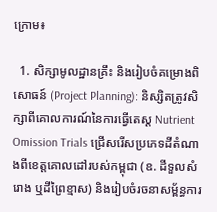ក្រោម៖

  1. សិក្សាមូលដ្ឋានគ្រឹះ និងរៀបចំគម្រោងពិសោធន៍ (Project Planning): និស្សិតត្រូវសិក្សាពីគោលការណ៍នៃការធ្វើតេស្ត Nutrient Omission Trials ជ្រើសរើសប្រភេទដីតំណាងពីខេត្តគោលដៅរបស់កម្ពុជា (ឧ. ដីទួលសំរោង ឬដីព្រៃខ្មាស) និងរៀបចំរចនាសម្ព័ន្ធការ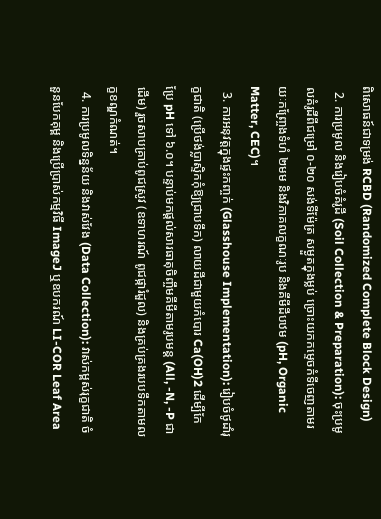ពិសោធន៍ជាទម្រង់ RCBD (Randomized Complete Block Design)
  2. ការប្រមូល និងរៀបចំគំរូដី (Soil Collection & Preparation): ចុះប្រមូលគំរូដីពីជម្រៅ ០-២០ សង់ទីម៉ែត្រ សម្ងួតក្នុងម្លប់ ច្រោះយកកម្ទេចកំទីចេញតាមរយៈកញ្ច្រែងទំហំ ២មម និងវិភាគលក្ខណៈរូប និងគីមីដីបឋម (pH, Organic Matter, CEC)។
  3. ការអនុវត្តក្នុងផ្ទះកញ្ចក់ (Glasshouse Implementation): រៀបចំថូដាំរុក្ខជាតិ (ប្រើថង់ប្លាស្ទិកកុំឱ្យជ្រាបទឹក) លាយដីជាមួយកំបោរ Ca(OH)2 ដើម្បីកែប្រែ pH ទៅ ៦.០។ បន្ទាប់មកផ្តល់សារធាតុចិញ្ចឹមគីមីតាមរូបមន្ត (All, -N, -P ជាដើម) រួចសាបគ្រាប់ពូជស្រូវ (ឧទាហរណ៍ ពូជផ្ការំដួល) និងគ្រប់គ្រងរបបទឹកតាមលក្ខខណ្ឌកំណត់។
  4. ការប្រមូលទិន្នន័យ និងវាស់វែង (Data Collection): វាស់កម្ពស់រុក្ខជាតិ ចំនួនបែកគុម្ព និងប្រើប្រាស់កម្មវិធី ImageJ ឬឧបករណ៍ LI-COR Leaf Area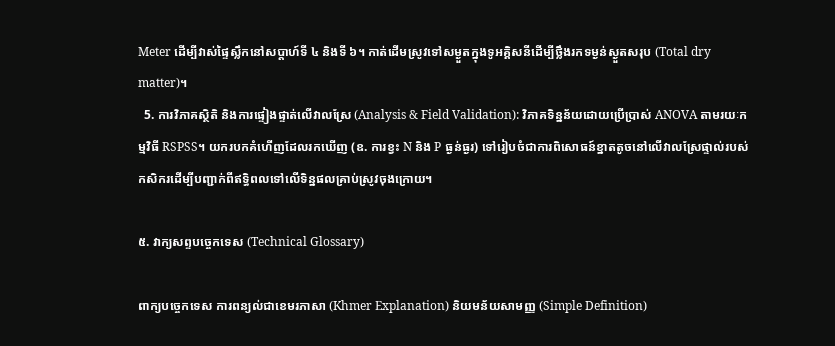Meter ដើម្បីវាស់ផ្ទៃស្លឹកនៅសប្តាហ៍ទី ៤ និងទី ៦។ កាត់ដើមស្រូវទៅសម្ងួតក្នុងទូអគ្គិសនីដើម្បីថ្លឹងរកទម្ងន់ស្ងួតសរុប (Total dry matter)។
  5. ការវិភាគស្ថិតិ និងការផ្ទៀងផ្ទាត់លើវាលស្រែ (Analysis & Field Validation): វិភាគទិន្នន័យដោយប្រើប្រាស់ ANOVA តាមរយៈកម្មវិធី RSPSS។ យករបកគំហើញដែលរកឃើញ (ឧ. ការខ្វះ N និង P ធ្ងន់ធ្ងរ) ទៅរៀបចំជាការពិសោធន៍ខ្នាតតូចនៅលើវាលស្រែផ្ទាល់របស់កសិករដើម្បីបញ្ជាក់ពីឥទ្ធិពលទៅលើទិន្នផលគ្រាប់ស្រូវចុងក្រោយ។

៥. វាក្យសព្ទបច្ចេកទេស (Technical Glossary)

ពាក្យបច្ចេកទេស ការពន្យល់ជាខេមរភាសា (Khmer Explanation) និយមន័យសាមញ្ញ (Simple Definition)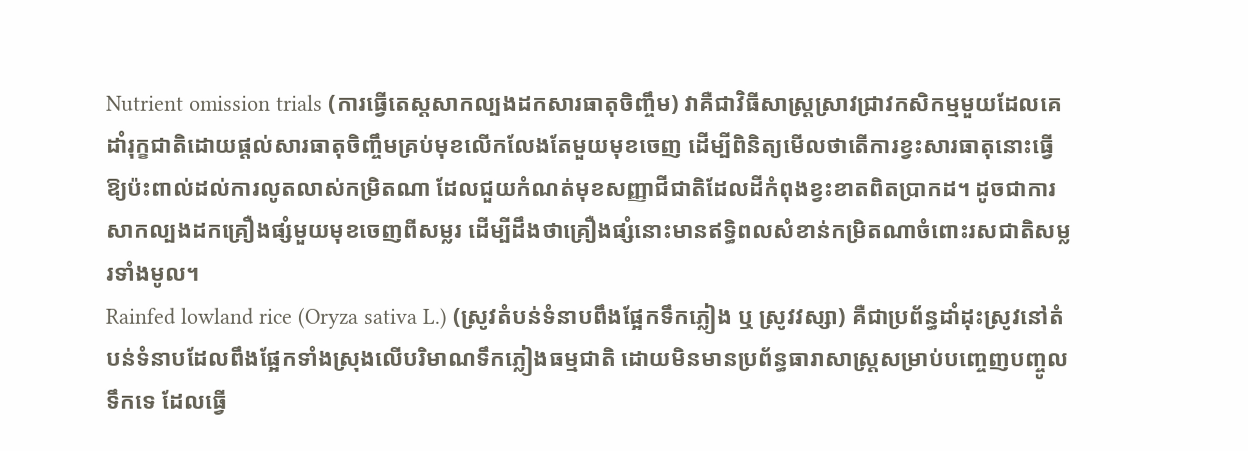Nutrient omission trials (ការធ្វើតេស្តសាកល្បងដកសារធាតុចិញ្ចឹម) វាគឺជាវិធីសាស្ត្រស្រាវជ្រាវកសិកម្មមួយដែលគេដាំរុក្ខជាតិដោយផ្តល់សារធាតុចិញ្ចឹមគ្រប់មុខលើកលែងតែមួយមុខចេញ ដើម្បីពិនិត្យមើលថាតើការខ្វះសារធាតុនោះធ្វើឱ្យប៉ះពាល់ដល់ការលូតលាស់កម្រិតណា ដែលជួយកំណត់មុខសញ្ញាជីជាតិដែលដីកំពុងខ្វះខាតពិតប្រាកដ។ ដូចជាការសាកល្បងដកគ្រឿងផ្សំមួយមុខចេញពីសម្លរ ដើម្បីដឹងថាគ្រឿងផ្សំនោះមានឥទ្ធិពលសំខាន់កម្រិតណាចំពោះរសជាតិសម្លរទាំងមូល។
Rainfed lowland rice (Oryza sativa L.) (ស្រូវតំបន់ទំនាបពឹងផ្អែកទឹកភ្លៀង ឬ ស្រូវវស្សា) គឺជាប្រព័ន្ធដាំដុះស្រូវនៅតំបន់ទំនាបដែលពឹងផ្អែកទាំងស្រុងលើបរិមាណទឹកភ្លៀងធម្មជាតិ ដោយមិនមានប្រព័ន្ធធារាសាស្ត្រសម្រាប់បញ្ចេញបញ្ចូលទឹកទេ ដែលធ្វើ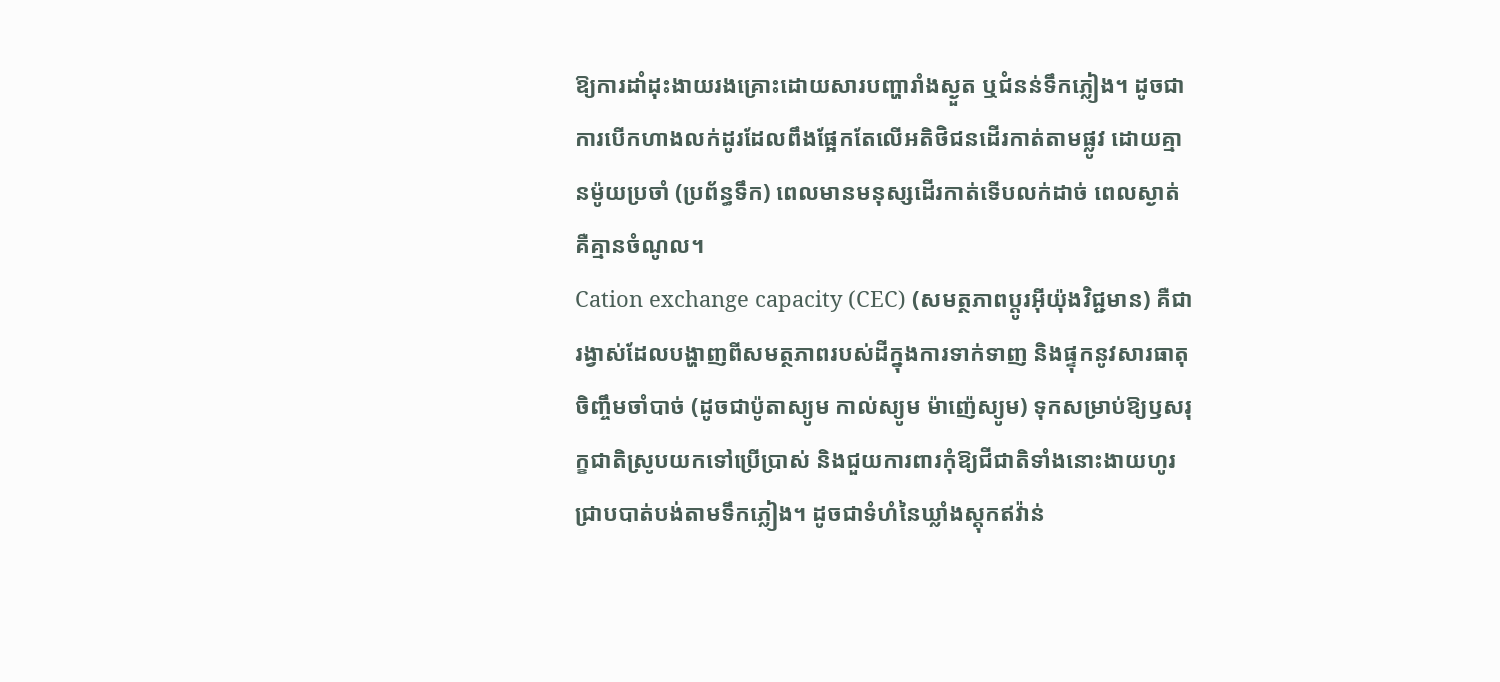ឱ្យការដាំដុះងាយរងគ្រោះដោយសារបញ្ហារាំងស្ងួត ឬជំនន់ទឹកភ្លៀង។ ដូចជាការបើកហាងលក់ដូរដែលពឹងផ្អែកតែលើអតិថិជនដើរកាត់តាមផ្លូវ ដោយគ្មានម៉ូយប្រចាំ (ប្រព័ន្ធទឹក) ពេលមានមនុស្សដើរកាត់ទើបលក់ដាច់ ពេលស្ងាត់គឺគ្មានចំណូល។
Cation exchange capacity (CEC) (សមត្ថភាពប្តូរអ៊ីយ៉ុងវិជ្ជមាន) គឺជារង្វាស់ដែលបង្ហាញពីសមត្ថភាពរបស់ដីក្នុងការទាក់ទាញ និងផ្ទុកនូវសារធាតុចិញ្ចឹមចាំបាច់ (ដូចជាប៉ូតាស្យូម កាល់ស្យូម ម៉ាញ៉េស្យូម) ទុកសម្រាប់ឱ្យឫសរុក្ខជាតិស្រូបយកទៅប្រើប្រាស់ និងជួយការពារកុំឱ្យជីជាតិទាំងនោះងាយហូរជ្រាបបាត់បង់តាមទឹកភ្លៀង។ ដូចជាទំហំនៃឃ្លាំងស្តុកឥវ៉ាន់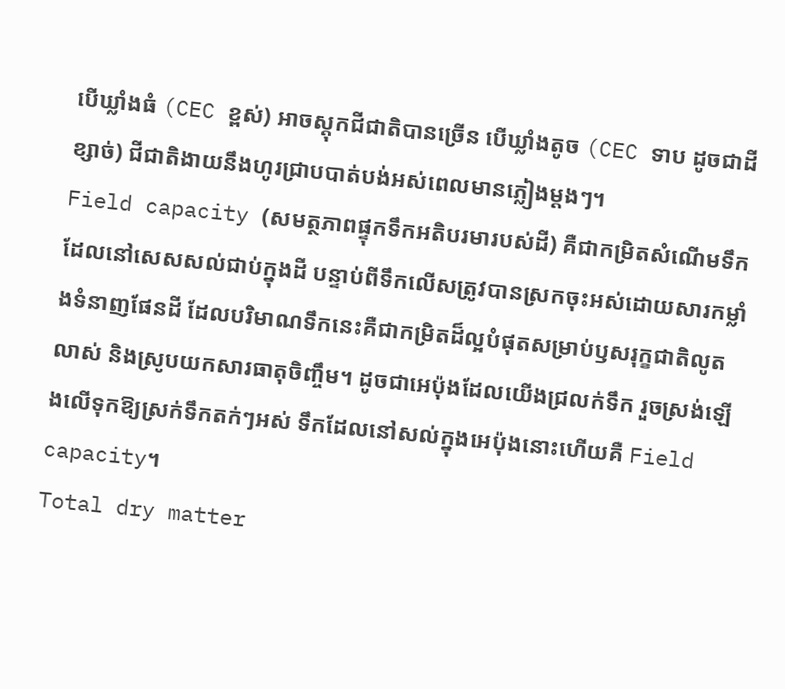បើឃ្លាំងធំ (CEC ខ្ពស់) អាចស្តុកជីជាតិបានច្រើន បើឃ្លាំងតូច (CEC ទាប ដូចជាដីខ្សាច់) ជីជាតិងាយនឹងហូរជ្រាបបាត់បង់អស់ពេលមានភ្លៀងម្តងៗ។
Field capacity (សមត្ថភាពផ្ទុកទឹកអតិបរមារបស់ដី) គឺជាកម្រិតសំណើមទឹកដែលនៅសេសសល់ជាប់ក្នុងដី បន្ទាប់ពីទឹកលើសត្រូវបានស្រកចុះអស់ដោយសារកម្លាំងទំនាញផែនដី ដែលបរិមាណទឹកនេះគឺជាកម្រិតដ៏ល្អបំផុតសម្រាប់ឫសរុក្ខជាតិលូតលាស់ និងស្រូបយកសារធាតុចិញ្ចឹម។ ដូចជាអេប៉ុងដែលយើងជ្រលក់ទឹក រួចស្រង់ឡើងលើទុកឱ្យស្រក់ទឹកតក់ៗអស់ ទឹកដែលនៅសល់ក្នុងអេប៉ុងនោះហើយគឺ Field capacity។
Total dry matter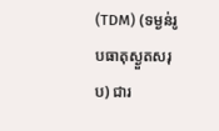(TDM) (ទម្ងន់រូបធាតុស្ងួតសរុប) ជារ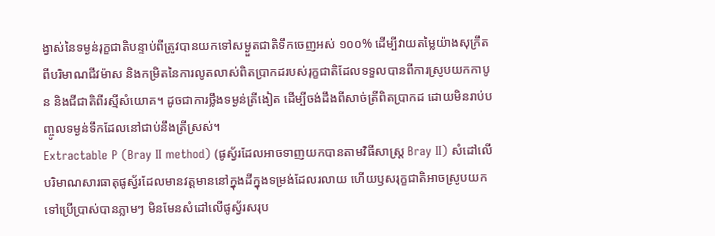ង្វាស់នៃទម្ងន់រុក្ខជាតិបន្ទាប់ពីត្រូវបានយកទៅសម្ងួតជាតិទឹកចេញអស់ ១០០% ដើម្បីវាយតម្លៃយ៉ាងសុក្រឹតពីបរិមាណជីវម៉ាស និងកម្រិតនៃការលូតលាស់ពិតប្រាកដរបស់រុក្ខជាតិដែលទទួលបានពីការស្រូបយកកាបូន និងជីជាតិពីរស្មីសំយោគ។ ដូចជាការថ្លឹងទម្ងន់ត្រីងៀត ដើម្បីចង់ដឹងពីសាច់ត្រីពិតប្រាកដ ដោយមិនរាប់បញ្ចូលទម្ងន់ទឹកដែលនៅជាប់នឹងត្រីស្រស់។
Extractable P (Bray II method) (ផូស្វ័រដែលអាចទាញយកបានតាមវិធីសាស្ត្រ Bray II) សំដៅលើបរិមាណសារធាតុផូស្វ័រដែលមានវត្តមាននៅក្នុងដីក្នុងទម្រង់ដែលរលាយ ហើយឫសរុក្ខជាតិអាចស្រូបយកទៅប្រើប្រាស់បានភ្លាមៗ មិនមែនសំដៅលើផូស្វ័រសរុប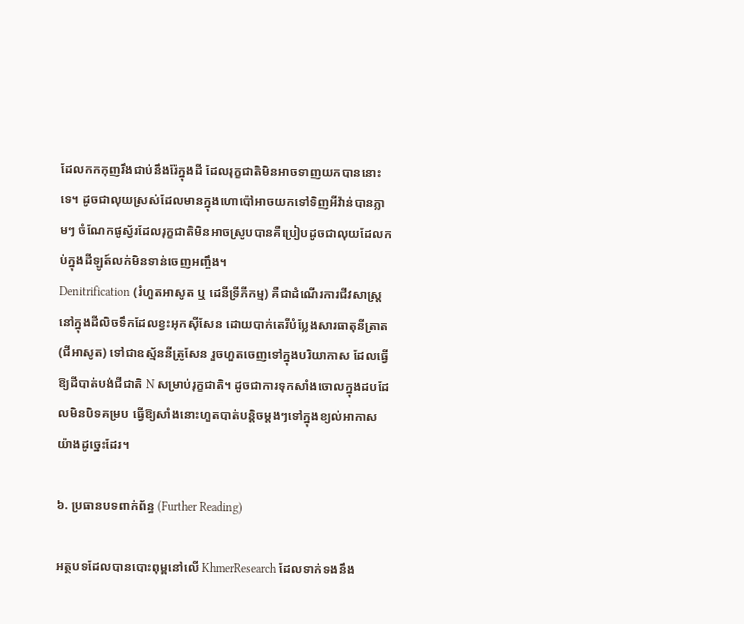ដែលកកកុញរឹងជាប់នឹងរ៉ែក្នុងដី ដែលរុក្ខជាតិមិនអាចទាញយកបាននោះទេ។ ដូចជាលុយស្រស់ដែលមានក្នុងហោប៉ៅអាចយកទៅទិញអីវ៉ាន់បានភ្លាមៗ ចំណែកផូស្វ័រដែលរុក្ខជាតិមិនអាចស្រូបបានគឺប្រៀបដូចជាលុយដែលកប់ក្នុងដីឡូត៍លក់មិនទាន់ចេញអញ្ចឹង។
Denitrification (រំហួតអាសូត ឬ ដេនីទ្រីភីកម្ម) គឺជាដំណើរការជីវសាស្រ្តនៅក្នុងដីលិចទឹកដែលខ្វះអុកស៊ីសែន ដោយបាក់តេរីបំប្លែងសារធាតុនីត្រាត (ជីអាសូត) ទៅជាឧស្ម័ននីត្រូសែន រួចហួតចេញទៅក្នុងបរិយាកាស ដែលធ្វើឱ្យដីបាត់បង់ជីជាតិ N សម្រាប់រុក្ខជាតិ។ ដូចជាការទុកសាំងចោលក្នុងដបដែលមិនបិទគម្រប ធ្វើឱ្យសាំងនោះហួតបាត់បន្តិចម្តងៗទៅក្នុងខ្យល់អាកាសយ៉ាងដូច្នេះដែរ។

៦. ប្រធានបទពាក់ព័ន្ធ (Further Reading)

អត្ថបទដែលបានបោះពុម្ពនៅលើ KhmerResearch ដែលទាក់ទងនឹង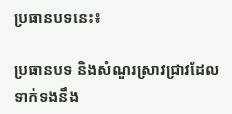ប្រធានបទនេះ៖

ប្រធានបទ និងសំណួរស្រាវជ្រាវដែលទាក់ទងនឹង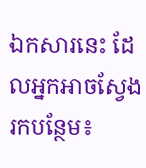ឯកសារនេះ ដែលអ្នកអាចស្វែងរកបន្ថែម៖